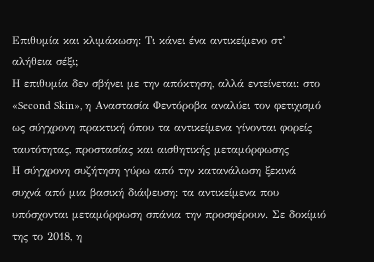Επιθυμία και κλιμάκωση: Τι κάνει ένα αντικείμενο στ’ αλήθεια σέξι;
Η επιθυμία δεν σβήνει με την απόκτηση, αλλά εντείνεται: στο «Second Skin», η Αναστασία Φεντόροβα αναλύει τον φετιχισμό ως σύγχρονη πρακτική όπου τα αντικείμενα γίνονται φορείς ταυτότητας, προστασίας και αισθητικής μεταμόρφωσης
Η σύγχρονη συζήτηση γύρω από την κατανάλωση ξεκινά συχνά από μια βασική διάψευση: τα αντικείμενα που υπόσχονται μεταμόρφωση σπάνια την προσφέρουν. Σε δοκίμιό της το 2018, η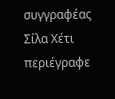συγγραφέας Σίλα Χέτι περιέγραφε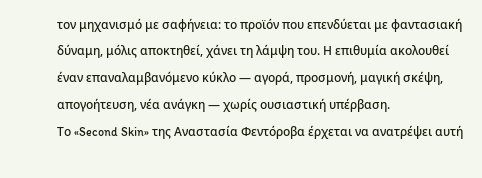τον μηχανισμό με σαφήνεια: το προϊόν που επενδύεται με φαντασιακή δύναμη, μόλις αποκτηθεί, χάνει τη λάμψη του. Η επιθυμία ακολουθεί έναν επαναλαμβανόμενο κύκλο — αγορά, προσμονή, μαγική σκέψη, απογοήτευση, νέα ανάγκη — χωρίς ουσιαστική υπέρβαση.
Το «Second Skin» της Αναστασία Φεντόροβα έρχεται να ανατρέψει αυτή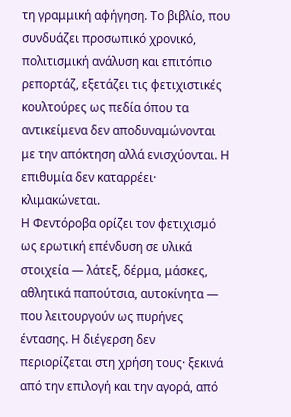τη γραμμική αφήγηση. Το βιβλίο, που συνδυάζει προσωπικό χρονικό, πολιτισμική ανάλυση και επιτόπιο ρεπορτάζ, εξετάζει τις φετιχιστικές κουλτούρες ως πεδία όπου τα αντικείμενα δεν αποδυναμώνονται με την απόκτηση αλλά ενισχύονται. Η επιθυμία δεν καταρρέει· κλιμακώνεται.
Η Φεντόροβα ορίζει τον φετιχισμό ως ερωτική επένδυση σε υλικά στοιχεία — λάτεξ, δέρμα, μάσκες, αθλητικά παπούτσια, αυτοκίνητα — που λειτουργούν ως πυρήνες έντασης. Η διέγερση δεν περιορίζεται στη χρήση τους· ξεκινά από την επιλογή και την αγορά, από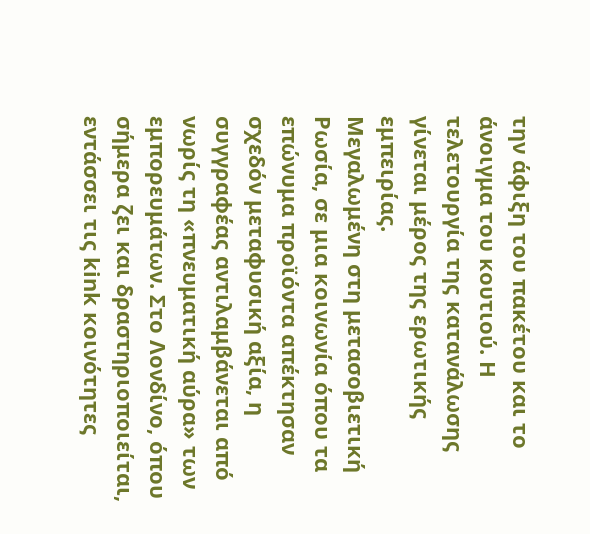την άφιξη του πακέτου και το άνοιγμα του κουτιού. Η τελετουργία της κατανάλωσης γίνεται μέρος της ερωτικής εμπειρίας.
Μεγαλωμένη στη μετασοβιετική Ρωσία, σε μια κοινωνία όπου τα επώνυμα προϊόντα απέκτησαν σχεδόν μεταφυσική αξία, η συγγραφέας αντιλαμβάνεται από νωρίς τη «πνευματική αύρα» των εμπορευμάτων. Στο Λονδίνο, όπου σήμερα ζει και δραστηριοποιείται, εντάσσει τις kink κοινότητες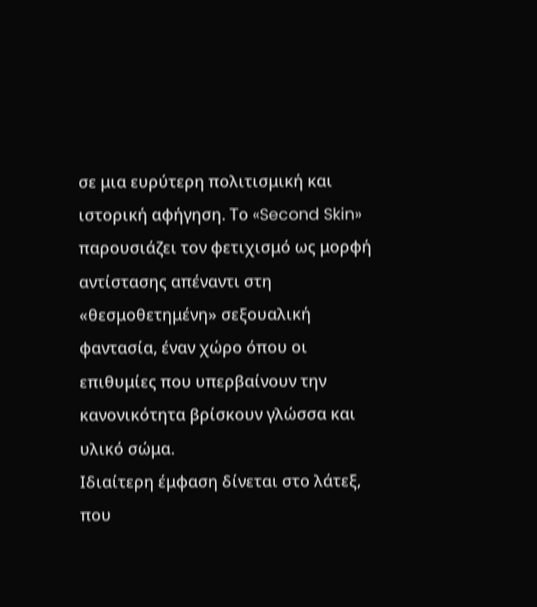σε μια ευρύτερη πολιτισμική και ιστορική αφήγηση. Το «Second Skin» παρουσιάζει τον φετιχισμό ως μορφή αντίστασης απέναντι στη «θεσμοθετημένη» σεξουαλική φαντασία, έναν χώρο όπου οι επιθυμίες που υπερβαίνουν την κανονικότητα βρίσκουν γλώσσα και υλικό σώμα.
Ιδιαίτερη έμφαση δίνεται στο λάτεξ, που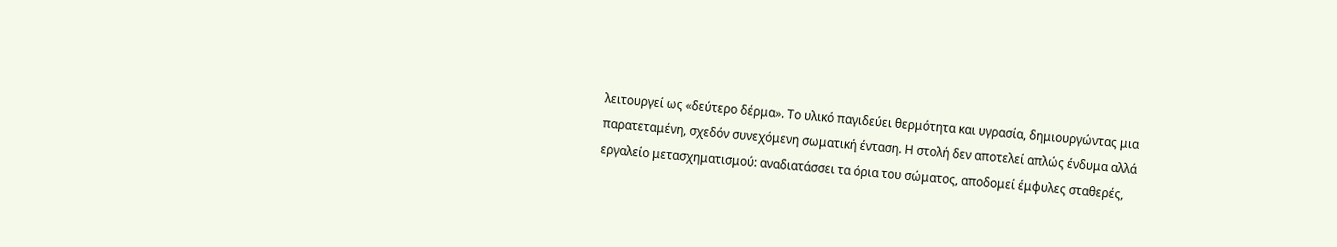λειτουργεί ως «δεύτερο δέρμα». Το υλικό παγιδεύει θερμότητα και υγρασία, δημιουργώντας μια παρατεταμένη, σχεδόν συνεχόμενη σωματική ένταση. Η στολή δεν αποτελεί απλώς ένδυμα αλλά εργαλείο μετασχηματισμού: αναδιατάσσει τα όρια του σώματος, αποδομεί έμφυλες σταθερές,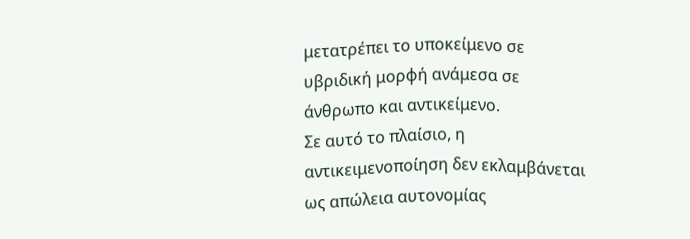μετατρέπει το υποκείμενο σε υβριδική μορφή ανάμεσα σε άνθρωπο και αντικείμενο.
Σε αυτό το πλαίσιο, η αντικειμενοποίηση δεν εκλαμβάνεται ως απώλεια αυτονομίας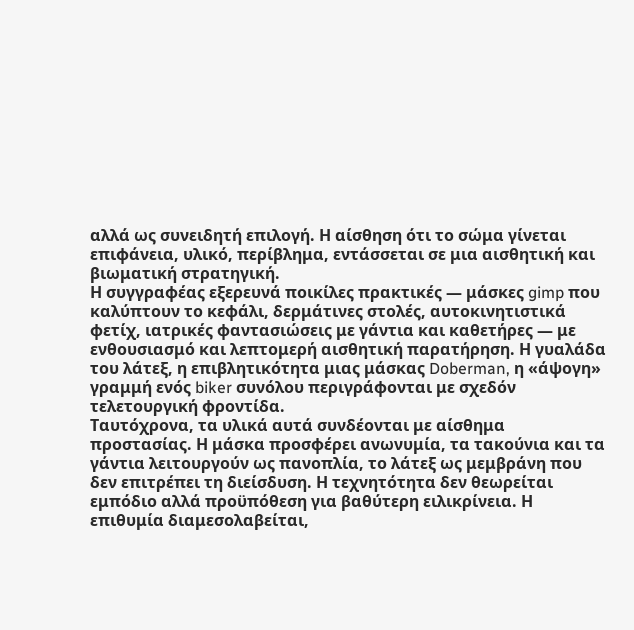αλλά ως συνειδητή επιλογή. Η αίσθηση ότι το σώμα γίνεται επιφάνεια, υλικό, περίβλημα, εντάσσεται σε μια αισθητική και βιωματική στρατηγική.
Η συγγραφέας εξερευνά ποικίλες πρακτικές — μάσκες gimp που καλύπτουν το κεφάλι, δερμάτινες στολές, αυτοκινητιστικά φετίχ, ιατρικές φαντασιώσεις με γάντια και καθετήρες — με ενθουσιασμό και λεπτομερή αισθητική παρατήρηση. Η γυαλάδα του λάτεξ, η επιβλητικότητα μιας μάσκας Doberman, η «άψογη» γραμμή ενός biker συνόλου περιγράφονται με σχεδόν τελετουργική φροντίδα.
Ταυτόχρονα, τα υλικά αυτά συνδέονται με αίσθημα προστασίας. Η μάσκα προσφέρει ανωνυμία, τα τακούνια και τα γάντια λειτουργούν ως πανοπλία, το λάτεξ ως μεμβράνη που δεν επιτρέπει τη διείσδυση. Η τεχνητότητα δεν θεωρείται εμπόδιο αλλά προϋπόθεση για βαθύτερη ειλικρίνεια. Η επιθυμία διαμεσολαβείται,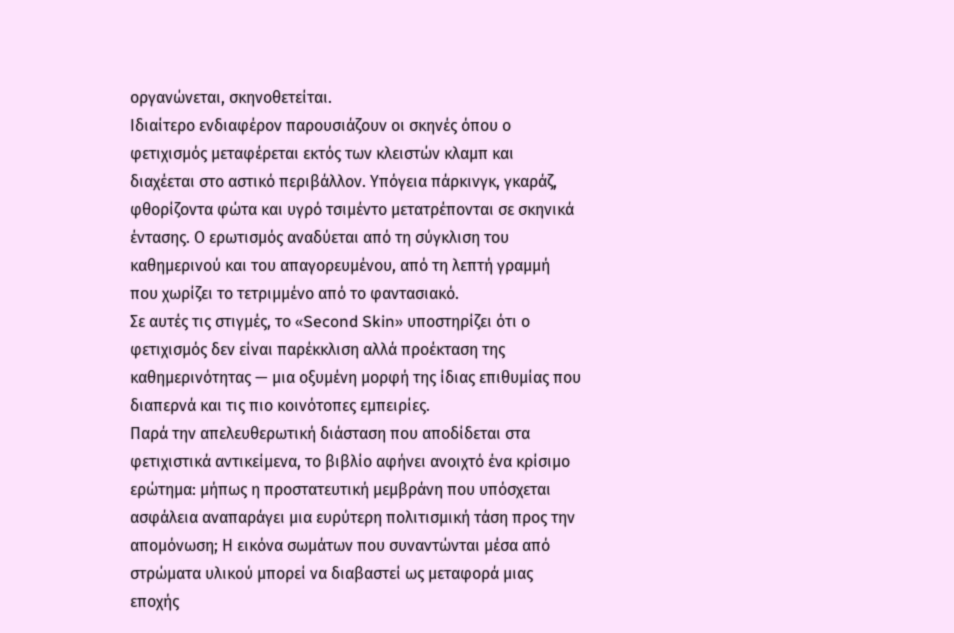οργανώνεται, σκηνοθετείται.
Ιδιαίτερο ενδιαφέρον παρουσιάζουν οι σκηνές όπου ο φετιχισμός μεταφέρεται εκτός των κλειστών κλαμπ και διαχέεται στο αστικό περιβάλλον. Υπόγεια πάρκινγκ, γκαράζ, φθορίζοντα φώτα και υγρό τσιμέντο μετατρέπονται σε σκηνικά έντασης. Ο ερωτισμός αναδύεται από τη σύγκλιση του καθημερινού και του απαγορευμένου, από τη λεπτή γραμμή που χωρίζει το τετριμμένο από το φαντασιακό.
Σε αυτές τις στιγμές, το «Second Skin» υποστηρίζει ότι ο φετιχισμός δεν είναι παρέκκλιση αλλά προέκταση της καθημερινότητας — μια οξυμένη μορφή της ίδιας επιθυμίας που διαπερνά και τις πιο κοινότοπες εμπειρίες.
Παρά την απελευθερωτική διάσταση που αποδίδεται στα φετιχιστικά αντικείμενα, το βιβλίο αφήνει ανοιχτό ένα κρίσιμο ερώτημα: μήπως η προστατευτική μεμβράνη που υπόσχεται ασφάλεια αναπαράγει μια ευρύτερη πολιτισμική τάση προς την απομόνωση; Η εικόνα σωμάτων που συναντώνται μέσα από στρώματα υλικού μπορεί να διαβαστεί ως μεταφορά μιας εποχής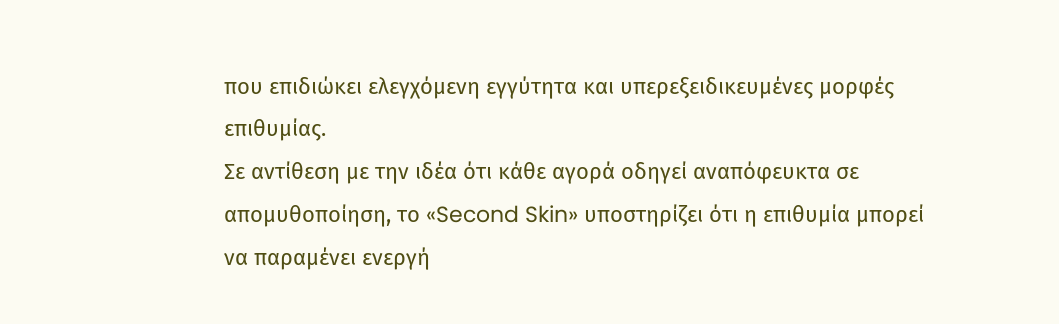που επιδιώκει ελεγχόμενη εγγύτητα και υπερεξειδικευμένες μορφές επιθυμίας.
Σε αντίθεση με την ιδέα ότι κάθε αγορά οδηγεί αναπόφευκτα σε απομυθοποίηση, το «Second Skin» υποστηρίζει ότι η επιθυμία μπορεί να παραμένει ενεργή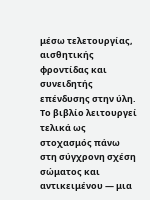μέσω τελετουργίας, αισθητικής φροντίδας και συνειδητής επένδυσης στην ύλη. Το βιβλίο λειτουργεί τελικά ως στοχασμός πάνω στη σύγχρονη σχέση σώματος και αντικειμένου — μια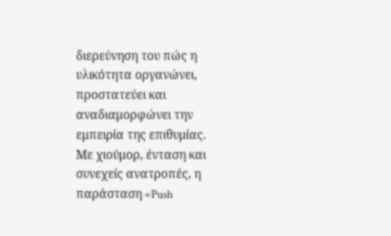διερεύνηση του πώς η υλικότητα οργανώνει, προστατεύει και αναδιαμορφώνει την εμπειρία της επιθυμίας.
Με χιούμορ, ένταση και συνεχείς ανατροπές, η παράσταση «Push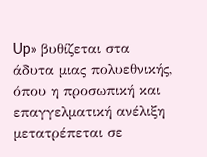Up» βυθίζεται στα άδυτα μιας πολυεθνικής, όπου η προσωπική και επαγγελματική ανέλιξη μετατρέπεται σε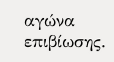αγώνα επιβίωσης.